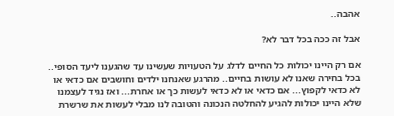אהבה..

אבל זה ככה בכל דבר לא?

אם רק היינו יכולות כל החיים לדלג על הטעויות שעשינו עד שהגענו ליעד הסופי.. בכל בחירה שאנו לא עושות בחיים.. מהרגע שאנחנו ילדים וחושבים אם כדאי או לא כדאי לקפוץ... אם כדאי או לא כדאי לעשות כך או אחרת... ואז נגיד לעצמנו שלא היינו יכולות להגיע להחלטה הנכונה והטובה לנו מבלי לעשות את שרשרת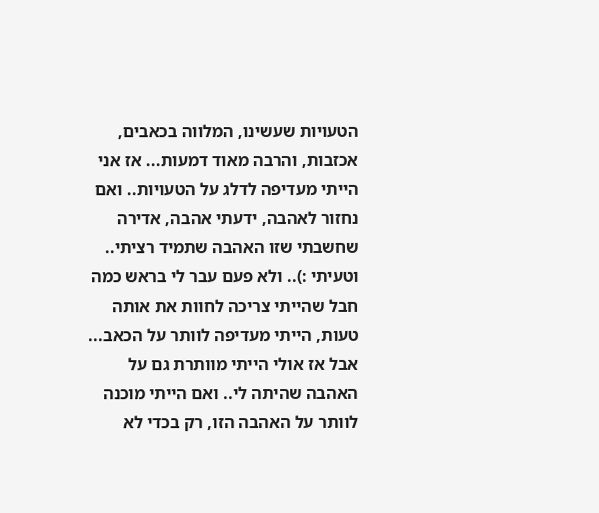הטעויות שעשינו, המלווה בכאבים, אכזבות, והרבה מאוד דמעות... אז אני הייתי מעדיפה לדלג על הטעויות.. ואם נחזור לאהבה, ידעתי אהבה, אדירה שחשבתי שזו האהבה שתמיד רציתי.. וטעיתי :).. ולא פעם עבר לי בראש כמה חבל שהייתי צריכה לחוות את אותה טעות, הייתי מעדיפה לוותר על הכאב... אבל אז אולי הייתי מוותרת גם על האהבה שהיתה לי.. ואם הייתי מוכנה לוותר על האהבה הזו, רק בכדי לא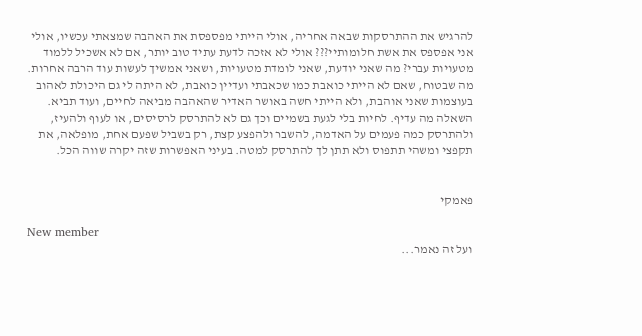להרגיש את ההתרסקות שבאה אחריה, אולי הייתי מפספסת את האהבה שמצאתי עכשיו, אולי אני אפספס את אשת חלומותיי??? אולי לא אזכה לדעת עתיד טוב יותר, אם לא אשכיל ללמוד מטעויות עברי? מה שאני יודעת, שאני לומדת מטעויות, ושאני אמשיך לעשות עוד הרבה אחרות. מה שבטוח, שאם לא הייתי כואבת כמו שכאבתי ועדיין כואבת, לא היתה לי גם היכולת לאהוב בעוצמות שאני אוהבת, ולא הייתי חשה באושר האדיר שהאהבה מביאה לחיים, ועוד תביא. השאלה מה עדיף. לחיות בלי לגעת בשמיים וכך גם לא להתרסק לרסיסים, או לעוף ולהעיז, ולהתרסק כמה פעמים על האדמה, להשבר ולהפצע קצת, רק בשביל שפעם אחת, מופלאה, את תקפצי ומשהי תתפוס ולא תתן לך להתרסק למטה. בעיני האפשרות שזה יקרה שווה הכל.


פאמקי

New member
ועל זה נאמר...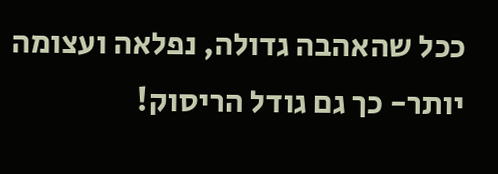ככל שהאהבה גדולה, נפלאה ועצומה יותר- כך גם גודל הריסוק!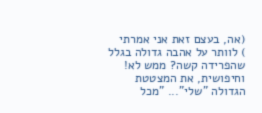(אה, בעצם זאת אני אמרתי
) לוותר על אהבה גדולה בגלל שהפרידה קשה? ממש לא! וחיפושית, את המצטטת הגדולה "שלי"... "מכל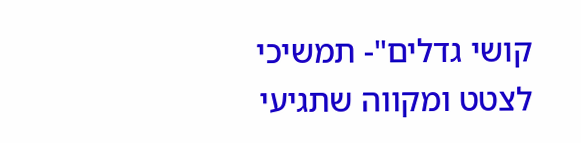קושי גדלים"- תמשיכי לצטט ומקווה שתגיעי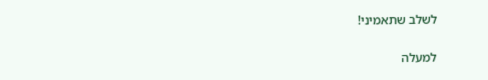לשלב שתאמיני!

למעלה